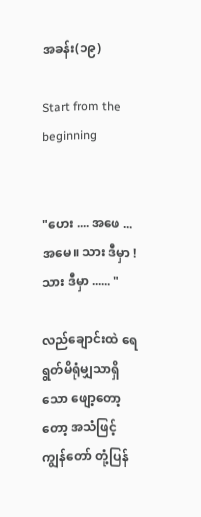အခန်း(၁၉)

Start from the beginning


"ဟေး .... အဖေ ... အမေ။ သား ဒီမှာ ! သား ဒီမှာ ...... "

လည်ချောင်းထဲ ရေရွတ်မိရုံမျှသာရှိသော ဖျော့တော့တော့ အသံဖြင့် ကျွန်တော် တုံ့ပြန်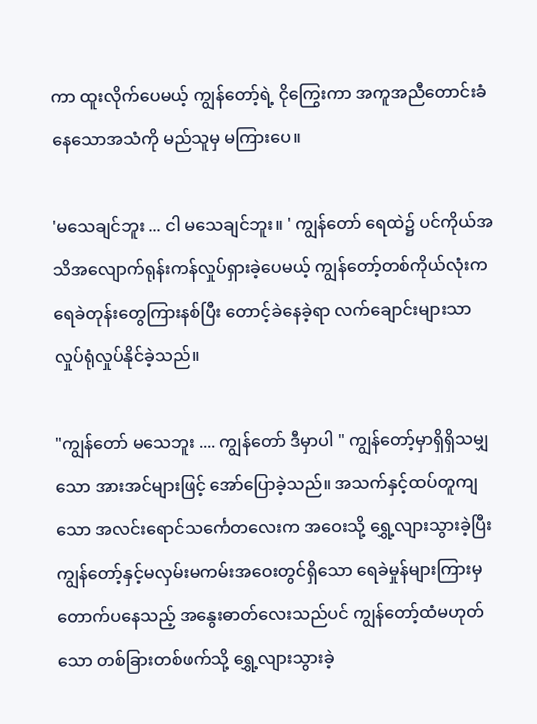ကာ ထူးလိုက်ပေမယ့် ကျွန်တော့်ရဲ့ ငိုကြွေးကာ အကူအညီတောင်းခံနေသောအသံကို မည်သူမှ မကြားပေ။

'မသေချင်ဘူး ... ငါ မသေချင်ဘူး။ ' ကျွန်တော် ရေထဲ၌ ပင်ကိုယ်အသိအလျောက်ရုန်းကန်လှုပ်ရှားခဲ့ပေမယ့် ကျွန်တော့်တစ်ကိုယ်လုံးက ရေခဲတုန်းတွေကြားနစ်ပြီး တောင့်ခဲနေခဲ့ရာ လက်ချောင်းများသာ လှုပ်ရုံလှုပ်နိုင်ခဲ့သည်။

"ကျွန်တော် မသေဘူး .... ကျွန်တော် ဒီမှာပါ " ကျွန်တော့်မှာရှိရှိသမျှသော အားအင်များဖြင့် အော်ပြောခဲ့သည်။ အသက်နှင့်ထပ်တူကျသော အလင်းရောင်သင်္ကေတလေးက အဝေးသို့ ရွှေ့လျားသွားခဲ့ပြီး ကျွန်တော့်နှင့်မလှမ်းမကမ်းအဝေးတွင်ရှိသော ရေခဲမှုန်များကြားမှ တောက်ပနေသည့် အနွေးဓာတ်လေးသည်ပင် ကျွန်တော့်ထံမဟုတ်သော တစ်ခြားတစ်ဖက်သို့ ရွှေ့လျားသွားခဲ့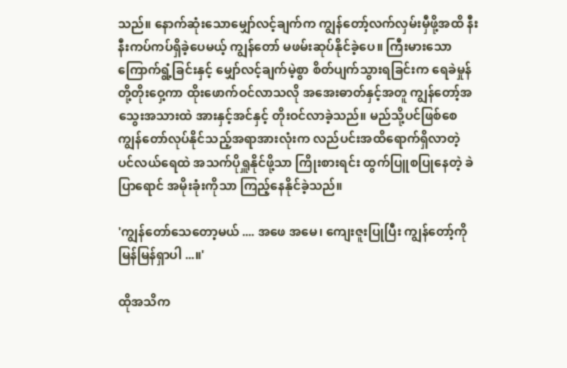သည်။ နောက်ဆုံးသောမျှော်လင့်ချက်က ကျွန်တော့်လက်လှမ်းမှီဖို့အထိ နီးနီးကပ်ကပ်ရှိခဲ့ပေမယ့် ကျွန်တော် မဖမ်းဆုပ်နိုင်ခဲ့ပေ။ ကြီးမားသော ကြောက်ရွံ့ခြင်းနှင့် မျှော်လင့်ချက်မဲ့စွာ စိတ်ပျက်သွားရခြင်းက ရေခဲမှုန်တို့တိုးဝှေ့ကာ ထိုးဖောက်ဝင်လာသလို အအေးဓာတ်နှင့်အတူ ကျွန်တော့်အသွေးအသားထဲ အားနှင့်အင်နှင့် တိုးဝင်လာခဲ့သည်။ မည်သို့ပင်ဖြစ်စေ ကျွန်တော်လုပ်နိုင်သည့်အရာအားလုံးက လည်ပင်းအထိရောက်ရှိလာတဲ့ ပင်လယ်ရေထဲ အသက်ပိုရှူနိုင်ဖို့သာ ကြိုးစားရင်း ထွက်ပြူစပြုနေတဲ့ ခဲပြာရောင် အမိုးခုံးကိုသာ ကြည့်နေနိုင်ခဲ့သည်။

'ကျွန်တော်သေတော့မယ် .... အဖေ အမေ၊ ကျေးဇူးပြုပြီး ကျွန်တော့်ကို မြန်မြန်ရှာပါ ...။'

ထိုအသိက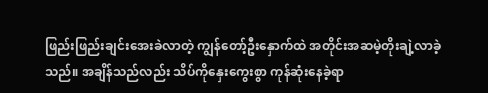ဖြည်းဖြည်းချင်းအေးခဲလာတဲ့ ကျွန်တော့်ဦးနှောက်ထဲ အတိုင်းအဆမဲ့တိုးချဲ့လာခဲ့သည်။ အချိန်သည်လည်း သိပ်ကိုနှေးကွေးစွာ ကုန်ဆုံးနေခဲ့ရာ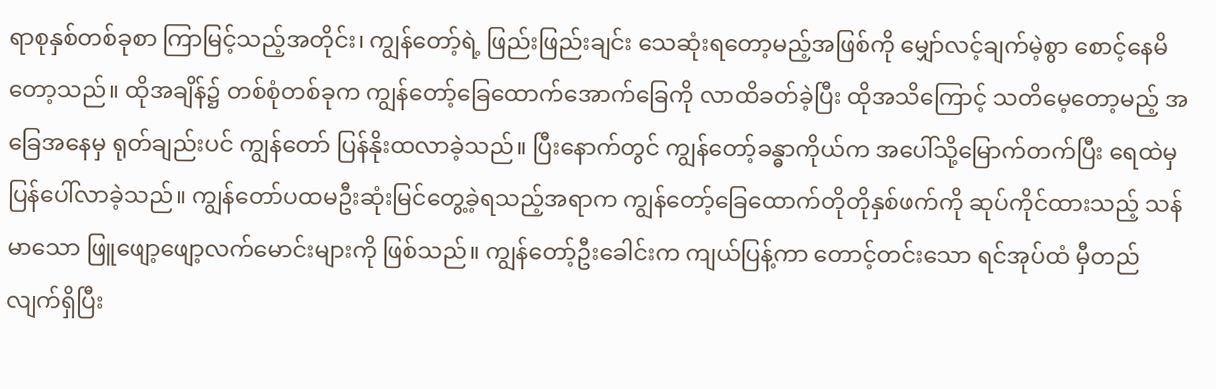ရာစုနှစ်တစ်ခုစာ ကြာမြင့်သည့်အတိုင်း၊ ကျွန်တော့်ရဲ့ ဖြည်းဖြည်းချင်း သေဆုံးရတော့မည့်အဖြစ်ကို မျှော်လင့်ချက်မဲ့စွာ စောင့်နေမိတော့သည်။ ထိုအချိန်၌ တစ်စုံတစ်ခုက ကျွန်တော့်ခြေထောက်အောက်ခြေကို လာထိခတ်ခဲ့ပြီး ထိုအသိကြောင့် သတိမေ့တော့မည့် အခြေအနေမှ ရုတ်ချည်းပင် ကျွန်တော် ပြန်နိုးထလာခဲ့သည်။ ပြီးနောက်တွင် ကျွန်တော့်ခန္ဓာကိုယ်က အပေါ်သို့မြောက်တက်ပြီး ရေထဲမှ ပြန်ပေါ်လာခဲ့သည်။ ကျွန်တော်ပထမဦးဆုံးမြင်တွေ့ခဲ့ရသည့်အရာက ကျွန်တော့်ခြေထောက်တိုတိုနှစ်ဖက်ကို ဆုပ်ကိုင်ထားသည့် သန်မာသော ဖြူဖျော့ဖျော့လက်မောင်းများကို ဖြစ်သည်။ ကျွန်တော့်ဦးခေါင်းက ကျယ်ပြန့်ကာ တောင့်တင်းသော ရင်အုပ်ထံ မှီတည်လျက်ရှိပြီး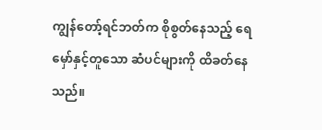ကျွန်တော့်ရင်ဘတ်က စိုစွတ်နေသည့် ရေမှော်နှင့်တူသော ဆံပင်များကို ထိခတ်နေသည်။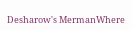Desharow's MermanWhere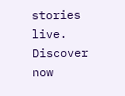stories live. Discover now